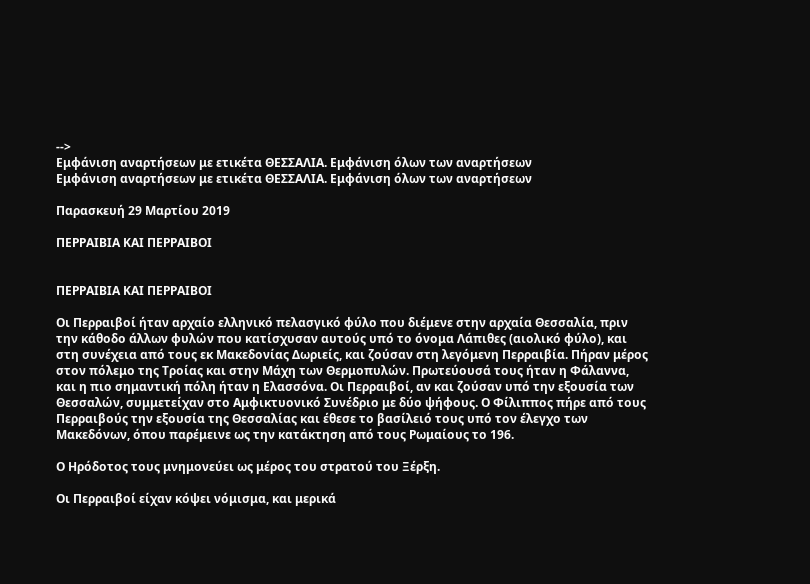-->
Εμφάνιση αναρτήσεων με ετικέτα ΘΕΣΣΑΛΙΑ. Εμφάνιση όλων των αναρτήσεων
Εμφάνιση αναρτήσεων με ετικέτα ΘΕΣΣΑΛΙΑ. Εμφάνιση όλων των αναρτήσεων

Παρασκευή 29 Μαρτίου 2019

ΠΕΡΡΑΙΒΙΑ ΚΑΙ ΠΕΡΡΑΙΒΟΙ


ΠΕΡΡΑΙΒΙΑ ΚΑΙ ΠΕΡΡΑΙΒΟΙ

Οι Περραιβοί ήταν αρχαίο ελληνικό πελασγικό φύλο που διέμενε στην αρχαία Θεσσαλία, πριν την κάθοδο άλλων φυλών που κατίσχυσαν αυτούς υπό το όνομα Λάπιθες (αιολικό φύλο), και στη συνέχεια από τους εκ Μακεδονίας Δωριείς, και ζούσαν στη λεγόμενη Περραιβία. Πήραν μέρος στον πόλεμο της Τροίας και στην Μάχη των Θερμοπυλών. Πρωτεύουσά τους ήταν η Φάλαννα, και η πιο σημαντική πόλη ήταν η Ελασσόνα. Οι Περραιβοί, αν και ζούσαν υπό την εξουσία των Θεσσαλών, συμμετείχαν στο Αμφικτυονικό Συνέδριο με δύο ψήφους. Ο Φίλιππος πήρε από τους Περραιβούς την εξουσία της Θεσσαλίας και έθεσε το βασίλειό τους υπό τον έλεγχο των Μακεδόνων, όπου παρέμεινε ως την κατάκτηση από τους Ρωμαίους το 196.

Ο Ηρόδοτος τους μνημονεύει ως μέρος του στρατού του Ξέρξη.

Οι Περραιβοί είχαν κόψει νόμισμα, και μερικά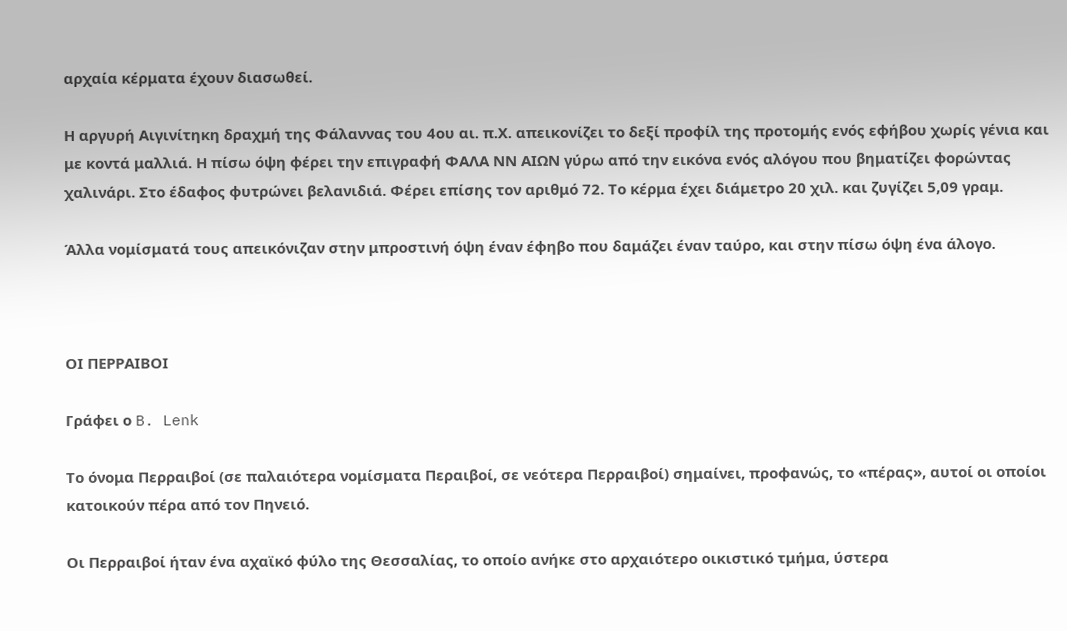αρχαία κέρματα έχουν διασωθεί.

Η αργυρή Αιγινίτηκη δραχμή της Φάλαννας του 4ου αι. π.Χ. απεικονίζει το δεξί προφίλ της προτομής ενός εφήβου χωρίς γένια και με κοντά μαλλιά. Η πίσω όψη φέρει την επιγραφή ΦΑΛΑ ΝΝ ΑΙΩΝ γύρω από την εικόνα ενός αλόγου που βηματίζει φορώντας χαλινάρι. Στο έδαφος φυτρώνει βελανιδιά. Φέρει επίσης τον αριθμό 72. Το κέρμα έχει διάμετρο 20 χιλ. και ζυγίζει 5,09 γραμ.

Άλλα νομίσματά τους απεικόνιζαν στην μπροστινή όψη έναν έφηβο που δαμάζει έναν ταύρο, και στην πίσω όψη ένα άλογο.



ΟΙ ΠΕΡΡΑΙΒΟΙ

Γράφει ο B. Lenk

Το όνομα Περραιβοί (σε παλαιότερα νομίσματα Περαιβοί, σε νεότερα Περραιβοί) σημαίνει, προφανώς, το «πέρας», αυτοί οι οποίοι κατοικούν πέρα από τον Πηνειό.

Οι Περραιβοί ήταν ένα αχαϊκό φύλο της Θεσσαλίας, το οποίο ανήκε στο αρχαιότερο οικιστικό τμήμα, ύστερα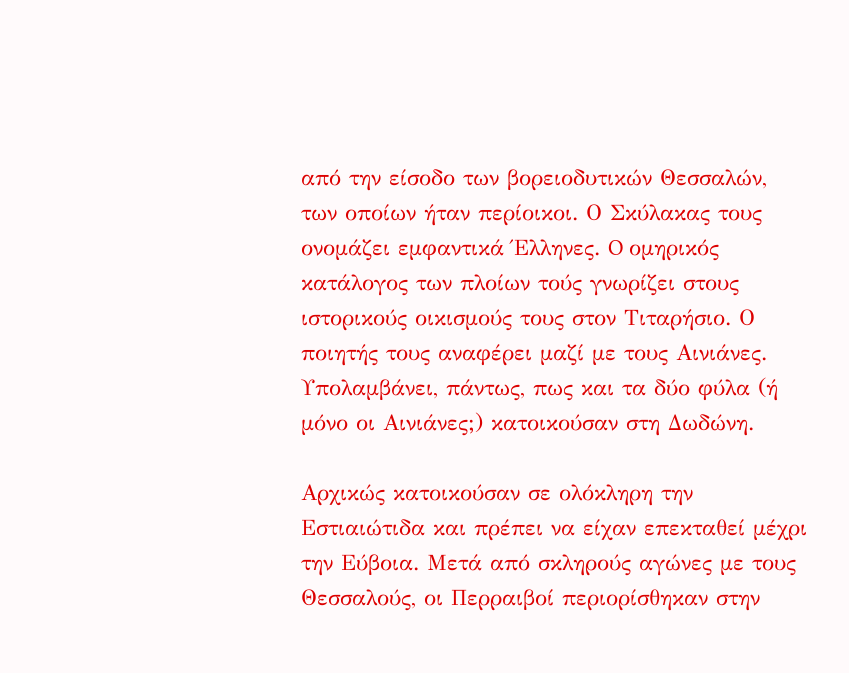από την είσοδο των βορειοδυτικών Θεσσαλών, των οποίων ήταν περίοικοι. Ο Σκύλακας τους ονομάζει εμφαντικά Έλληνες. O ομηρικός κατάλογος των πλοίων τούς γνωρίζει στους ιστορικούς οικισμούς τους στον Τιταρήσιο. Ο ποιητής τους αναφέρει μαζί με τους Αινιάνες. Υπολαμβάνει, πάντως, πως και τα δύο φύλα (ή μόνο οι Αινιάνες;) κατοικούσαν στη Δωδώνη.

Αρχικώς κατοικούσαν σε ολόκληρη την Εστιαιώτιδα και πρέπει να είχαν επεκταθεί μέχρι την Εύβοια. Μετά από σκληρούς αγώνες με τους Θεσσαλούς, οι Περραιβοί περιορίσθηκαν στην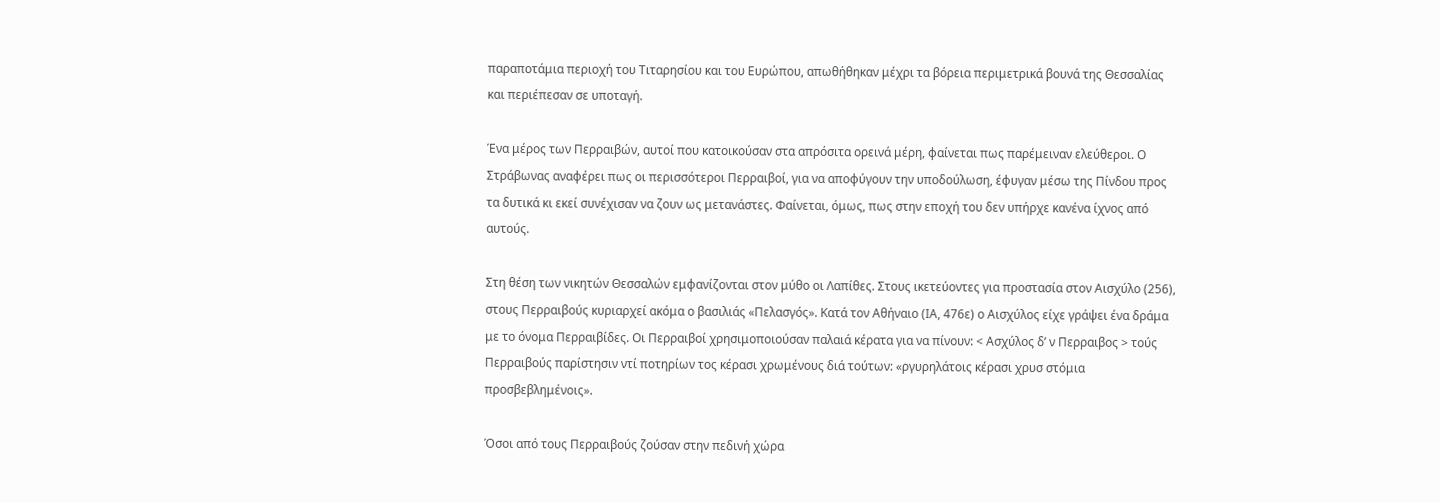παραποτάμια περιοχή του Τιταρησίου και του Ευρώπου, απωθήθηκαν μέχρι τα βόρεια περιμετρικά βουνά της Θεσσαλίας και περιέπεσαν σε υποταγή.

Ένα μέρος των Περραιβών, αυτοί που κατοικούσαν στα απρόσιτα ορεινά μέρη, φαίνεται πως παρέμειναν ελεύθεροι. Ο Στράβωνας αναφέρει πως οι περισσότεροι Περραιβοί, για να αποφύγουν την υποδούλωση, έφυγαν μέσω της Πίνδου προς τα δυτικά κι εκεί συνέχισαν να ζουν ως μετανάστες. Φαίνεται, όμως, πως στην εποχή του δεν υπήρχε κανένα ίχνος από αυτούς.

Στη θέση των νικητών Θεσσαλών εμφανίζονται στον μύθο οι Λαπίθες. Στους ικετεύοντες για προστασία στον Αισχύλο (256), στους Περραιβούς κυριαρχεί ακόμα ο βασιλιάς «Πελασγός». Κατά τον Αθήναιο (ΙΑ, 476ε) ο Αισχύλος είχε γράψει ένα δράμα με το όνομα Περραιβίδες. Οι Περραιβοί χρησιμοποιούσαν παλαιά κέρατα για να πίνουν: < Ασχύλος δ’ ν Περραιβος > τούς Περραιβούς παρίστησιν ντί ποτηρίων τος κέρασι χρωμένους διά τούτων: «ργυρηλάτοις κέρασι χρυσ στόμια προσβεβλημένοις».

Όσοι από τους Περραιβούς ζούσαν στην πεδινή χώρα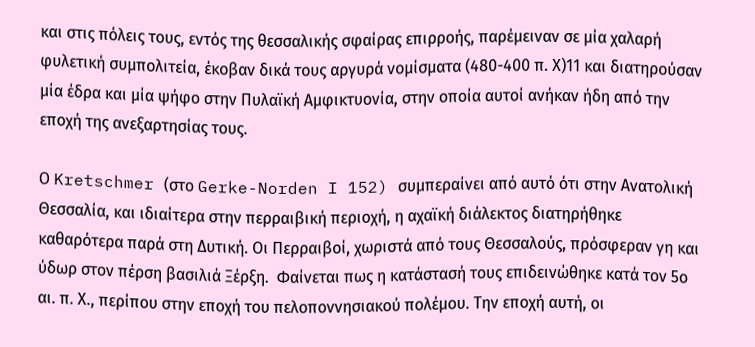και στις πόλεις τους, εντός της θεσσαλικής σφαίρας επιρροής, παρέμειναν σε μία χαλαρή φυλετική συμπολιτεία, έκοβαν δικά τους αργυρά νομίσματα (480-400 π. Χ)11 και διατηρούσαν μία έδρα και μία ψήφο στην Πυλαϊκή Αμφικτυονία, στην οποία αυτοί ανήκαν ήδη από την εποχή της ανεξαρτησίας τους.

Ο Kretschmer (στο Gerke-Norden I 152) συμπεραίνει από αυτό ότι στην Ανατολική Θεσσαλία, και ιδιαίτερα στην περραιβική περιοχή, η αχαϊκή διάλεκτος διατηρήθηκε καθαρότερα παρά στη Δυτική. Οι Περραιβοί, χωριστά από τους Θεσσαλούς, πρόσφεραν γη και ύδωρ στον πέρση βασιλιά Ξέρξη.  Φαίνεται πως η κατάστασή τους επιδεινώθηκε κατά τον 5ο αι. π. Χ., περίπου στην εποχή του πελοποννησιακού πολέμου. Την εποχή αυτή, οι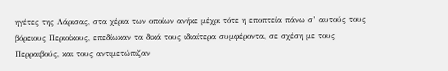ηγέτες της Λάρισας, στα χέρια των οποίων ανήκε μέχρι τότε η εποπτεία πάνω σ’ αυτούς τους βόρειους Περιοίκους, επεδίωκαν τα δικά τους ιδιαίτερα συμφέροντα, σε σχέση με τους Περραιβούς, και τους αντιμετώπιζαν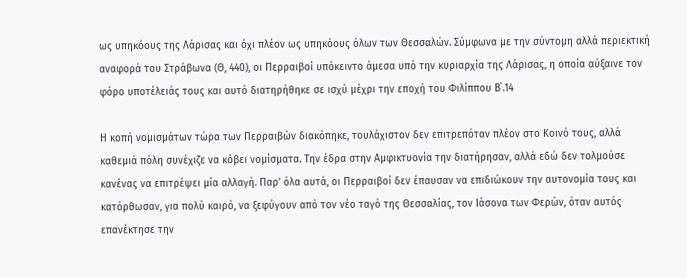ως υπηκόους της Λάρισας και όχι πλέον ως υπηκόους όλων των Θεσσαλών. Σύμφωνα με την σύντομη αλλά περιεκτική αναφορά του Στράβωνα (Θ, 440), οι Περραιβοί υπόκειντο άμεσα υπό την κυριαρχία της Λάρισας, η οποία αύξαινε τον φόρο υποτέλειάς τους και αυτό διατηρήθηκε σε ισχύ μέχρι την εποχή του Φιλίππου Β΄.14

Η κοπή νομισμάτων τώρα των Περραιβών διακόπηκε, τουλάχιστον δεν επιτρεπόταν πλέον στο Κοινό τους, αλλά καθεμιά πόλη συνέχιζε να κόβει νομίσματα. Την έδρα στην Αμφικτυονία την διατήρησαν, αλλά εδώ δεν τολμούσε κανένας να επιτρέψει μία αλλαγή. Παρ’ όλα αυτά, οι Περραιβοί δεν έπαυσαν να επιδιώκουν την αυτονομία τους και κατόρθωσαν, για πολύ καιρό, να ξεφύγουν από τον νέο ταγό της Θεσσαλίας, τον Ιάσονα των Φερών, όταν αυτός επανέκτησε την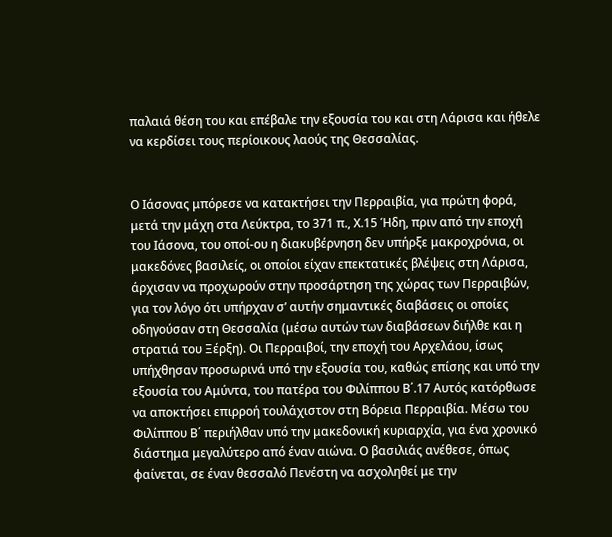παλαιά θέση του και επέβαλε την εξουσία του και στη Λάρισα και ήθελε να κερδίσει τους περίοικους λαούς της Θεσσαλίας.


Ο Ιάσονας μπόρεσε να κατακτήσει την Περραιβία, για πρώτη φορά, μετά την μάχη στα Λεύκτρα, το 371 π., Χ.15 Ήδη, πριν από την εποχή του Ιάσονα, του οποί-ου η διακυβέρνηση δεν υπήρξε μακροχρόνια, oι μακεδόνες βασιλείς, οι οποίοι είχαν επεκτατικές βλέψεις στη Λάρισα, άρχισαν να προχωρούν στην προσάρτηση της χώρας των Περραιβών, για τον λόγο ότι υπήρχαν σ’ αυτήν σημαντικές διαβάσεις οι οποίες οδηγούσαν στη Θεσσαλία (μέσω αυτών των διαβάσεων διήλθε και η στρατιά του Ξέρξη). Οι Περραιβοί, την εποχή του Αρχελάου, ίσως υπήχθησαν προσωρινά υπό την εξουσία του, καθώς επίσης και υπό την εξουσία του Αμύντα, του πατέρα του Φιλίππου Β΄.17 Αυτός κατόρθωσε να αποκτήσει επιρροή τουλάχιστον στη Βόρεια Περραιβία. Μέσω του Φιλίππου Β΄ περιήλθαν υπό την μακεδονική κυριαρχία, για ένα χρονικό διάστημα μεγαλύτερο από έναν αιώνα. Ο βασιλιάς ανέθεσε, όπως φαίνεται, σε έναν θεσσαλό Πενέστη να ασχοληθεί με την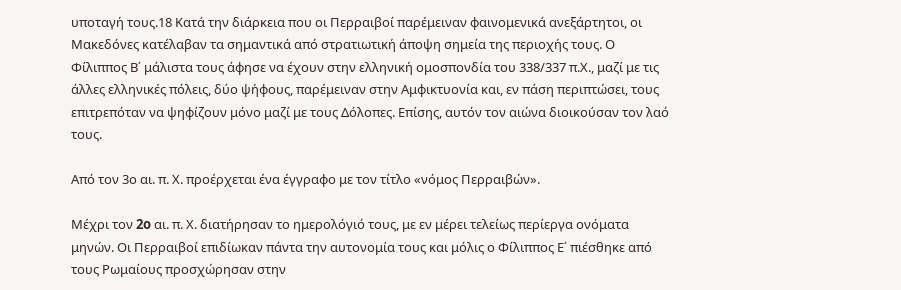υποταγή τους.18 Κατά την διάρκεια που οι Περραιβοί παρέμειναν φαινομενικά ανεξάρτητοι, οι Μακεδόνες κατέλαβαν τα σημαντικά από στρατιωτική άποψη σημεία της περιοχής τους. Ο Φίλιππος Β΄ μάλιστα τους άφησε να έχουν στην ελληνική ομοσπονδία του 338/337 π.Χ., μαζί με τις άλλες ελληνικές πόλεις, δύο ψήφους, παρέμειναν στην Αμφικτυονία και, εν πάση περιπτώσει, τους επιτρεπόταν να ψηφίζουν μόνο μαζί με τους Δόλοπες. Επίσης, αυτόν τον αιώνα διοικούσαν τον λαό τους.

Από τον 3ο αι. π. Χ. προέρχεται ένα έγγραφο με τον τίτλο «νόμος Περραιβών».

Mέχρι τον 2o αι. π. Χ. διατήρησαν το ημερολόγιό τους, με εν μέρει τελείως περίεργα ονόματα μηνών. Οι Περραιβοί επιδίωκαν πάντα την αυτονομία τους και μόλις ο Φίλιππος Ε΄ πιέσθηκε από τους Ρωμαίους προσχώρησαν στην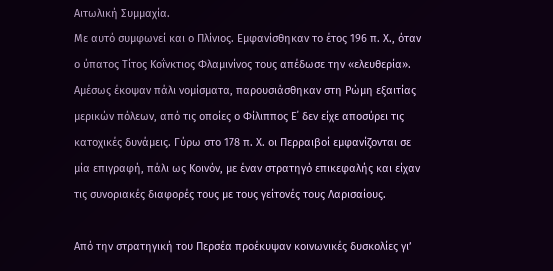Αιτωλική Συμμαχία.
Με αυτό συμφωνεί και ο Πλίνιος. Εμφανίσθηκαν το έτος 196 π. Χ., όταν ο ύπατος Τίτος Κοΐνκτιος Φλαμινίνος τους απέδωσε την «ελευθερία». Αμέσως έκοψαν πάλι νομίσματα, παρουσιάσθηκαν στη Ρώμη εξαιτίας μερικών πόλεων, από τις οποίες ο Φίλιππος Ε΄ δεν είχε αποσύρει τις κατοχικές δυνάμεις. Γύρω στο 178 π. Χ. οι Περραιβοί εμφανίζονται σε μία επιγραφή, πάλι ως Κοινόν, με έναν στρατηγό επικεφαλής και είχαν τις συνοριακές διαφορές τους με τους γείτονές τους Λαρισαίους.

Από την στρατηγική του Περσέα προέκυψαν κοινωνικές δυσκολίες γι’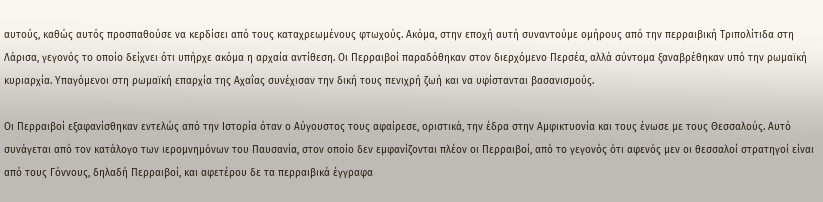αυτούς, καθώς αυτός προσπαθούσε να κερδίσει από τους καταχρεωμένους φτωχούς. Ακόμα, στην εποχή αυτή συναντούμε ομήρους από την περραιβική Τριπολίτιδα στη Λάρισα, γεγονός το οποίο δείχνει ότι υπήρχε ακόμα η αρχαία αντίθεση. Οι Περραιβοί παραδόθηκαν στον διερχόμενο Περσέα, αλλά σύντομα ξαναβρέθηκαν υπό την ρωμαϊκή κυριαρχία. Υπαγόμενοι στη ρωμαϊκή επαρχία της Αχαΐας συνέχισαν την δική τους πενιχρή ζωή και να υφίστανται βασανισμούς.

Οι Περραιβοί εξαφανίσθηκαν εντελώς από την Ιστορία όταν ο Αύγουστος τους αφαίρεσε, οριστικά, την έδρα στην Αμφικτυονία και τους ένωσε με τους Θεσσαλούς. Αυτό συνάγεται από τον κατάλογο των ιερομνημόνων του Παυσανία, στον οποίο δεν εμφανίζονται πλέον οι Περραιβοί, από το γεγονός ότι αφενός μεν οι θεσσαλοί στρατηγοί είναι από τους Γόννους, δηλαδή Περραιβοί, και αφετέρου δε τα περραιβικά έγγραφα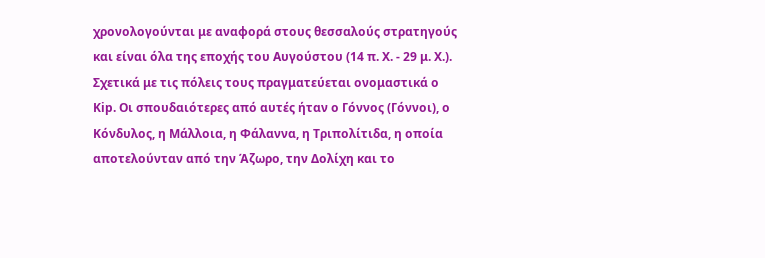χρονολογούνται με αναφορά στους θεσσαλούς στρατηγούς και είναι όλα της εποχής του Αυγούστου (14 π. Χ. - 29 μ. Χ.). Σχετικά με τις πόλεις τους πραγματεύεται ονομαστικά ο Κip. Οι σπουδαιότερες από αυτές ήταν ο Γόννος (Γόννοι), ο Κόνδυλος, η Μάλλοια, η Φάλαννα, η Τριπολίτιδα, η οποία αποτελούνταν από την Άζωρο, την Δολίχη και το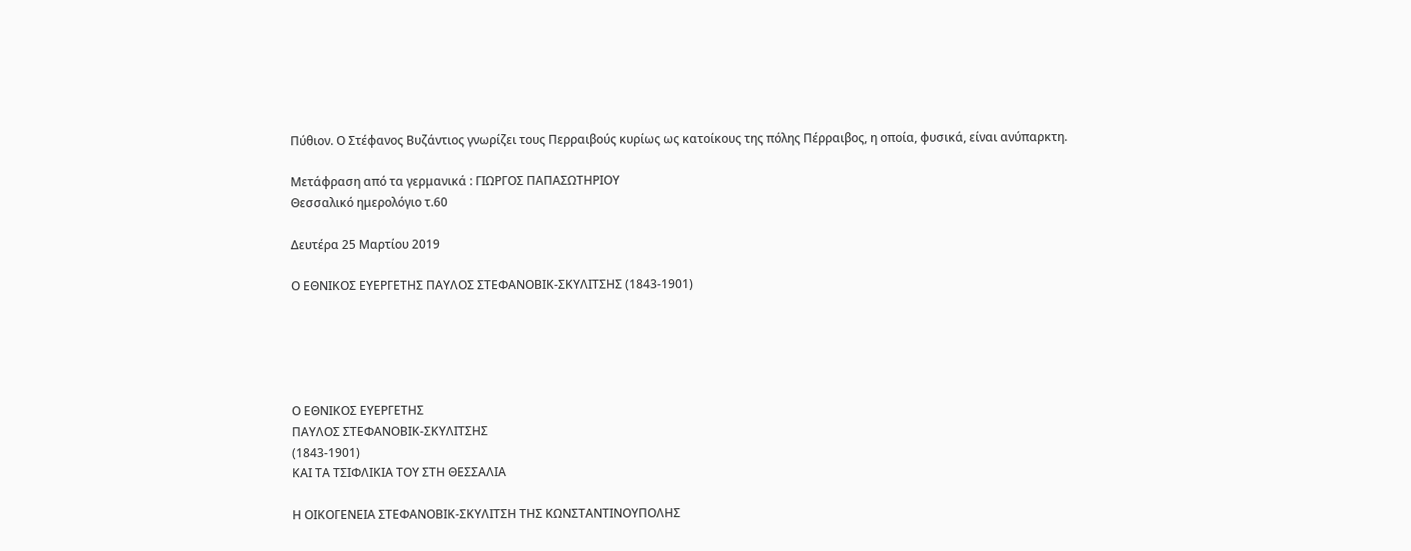Πύθιον. Ο Στέφανος Βυζάντιος γνωρίζει τους Περραιβούς κυρίως ως κατοίκους της πόλης Πέρραιβος, η οποία, φυσικά, είναι ανύπαρκτη.

Mετάφραση από τα γερμανικά : ΓΙΩΡΓΟΣ ΠΑΠΑΣΩΤΗΡΙΟΥ
Θεσσαλικό ημερολόγιο τ.60

Δευτέρα 25 Μαρτίου 2019

Ο ΕΘΝΙΚΟΣ ΕΥΕΡΓΕΤΗΣ ΠΑΥΛΟΣ ΣΤΕΦΑΝΟΒΙΚ-ΣΚΥΛΙΤΣΗΣ (1843-1901)





Ο ΕΘΝΙΚΟΣ ΕΥΕΡΓΕΤΗΣ
ΠΑΥΛΟΣ ΣΤΕΦΑΝΟΒΙΚ-ΣΚΥΛΙΤΣΗΣ
(1843-1901)
ΚΑΙ ΤΑ ΤΣΙΦΛΙΚΙΑ ΤΟΥ ΣΤΗ ΘΕΣΣΑΛΙΑ

Η ΟΙΚΟΓΕΝΕΙΑ ΣΤΕΦΑΝΟΒΙΚ-ΣΚΥΛΙΤΣΗ ΤΗΣ ΚΩΝΣΤΑΝΤΙΝΟΥΠΟΛΗΣ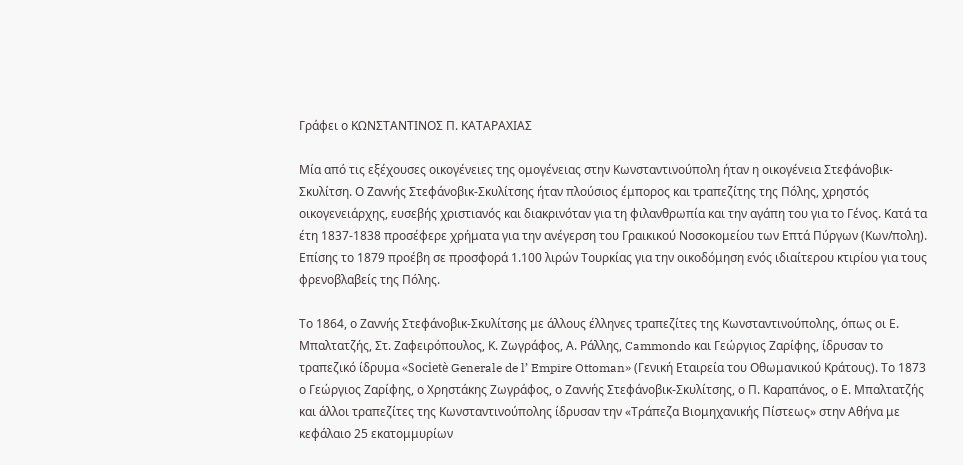Γράφει ο ΚΩΝΣΤΑΝΤΙΝΟΣ Π. ΚΑΤΑΡΑΧΙΑΣ

Μία από τις εξέχουσες οικογένειες της ομογένειας στην Κωνσταντινούπολη ήταν η οικογένεια Στεφάνοβικ-Σκυλίτση. Ο Ζαννής Στεφάνοβικ-Σκυλίτσης ήταν πλούσιος έμπορος και τραπεζίτης της Πόλης, χρηστός οικογενειάρχης, ευσεβής χριστιανός και διακρινόταν για τη φιλανθρωπία και την αγάπη του για το Γένος. Κατά τα έτη 1837-1838 προσέφερε χρήματα για την ανέγερση του Γραικικού Νοσοκομείου των Επτά Πύργων (Κων/πολη). Επίσης το 1879 προέβη σε προσφορά 1.100 λιρών Τουρκίας για την οικοδόμηση ενός ιδιαίτερου κτιρίου για τους φρενοβλαβείς της Πόλης.

Το 1864, ο Ζαννής Στεφάνοβικ-Σκυλίτσης με άλλους έλληνες τραπεζίτες της Κωνσταντινούπολης, όπως οι Ε. Μπαλτατζής, Στ. Ζαφειρόπουλος, Κ. Ζωγράφος, Α. Ράλλης, Cammondo και Γεώργιος Ζαρίφης, ίδρυσαν το τραπεζικό ίδρυμα «Societè Generale de l’ Empire Ottoman» (Γενική Εταιρεία του Οθωμανικού Κράτους). Το 1873 ο Γεώργιος Ζαρίφης, ο Χρηστάκης Ζωγράφος, ο Ζαννής Στεφάνοβικ-Σκυλίτσης, ο Π. Καραπάνος, ο Ε. Μπαλτατζής και άλλοι τραπεζίτες της Κωνσταντινούπολης ίδρυσαν την «Τράπεζα Βιομηχανικής Πίστεως» στην Αθήνα με κεφάλαιο 25 εκατομμυρίων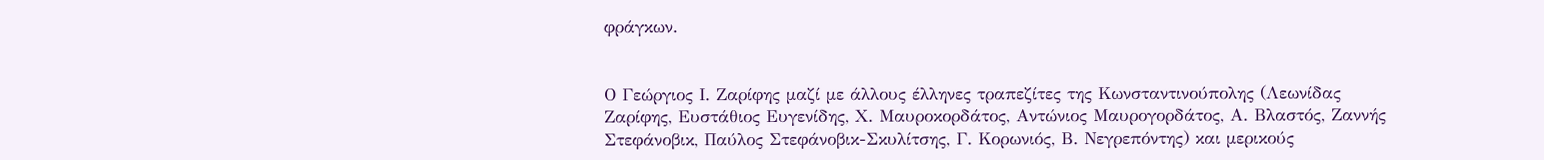φράγκων.


Ο Γεώργιος Ι. Ζαρίφης μαζί με άλλους έλληνες τραπεζίτες της Κωνσταντινούπολης (Λεωνίδας Ζαρίφης, Ευστάθιος Ευγενίδης, Χ. Μαυροκορδάτος, Αντώνιος Μαυρογορδάτος, Α. Βλαστός, Ζαννής Στεφάνοβικ, Παύλος Στεφάνοβικ-Σκυλίτσης, Γ. Κορωνιός, Β. Νεγρεπόντης) και μερικούς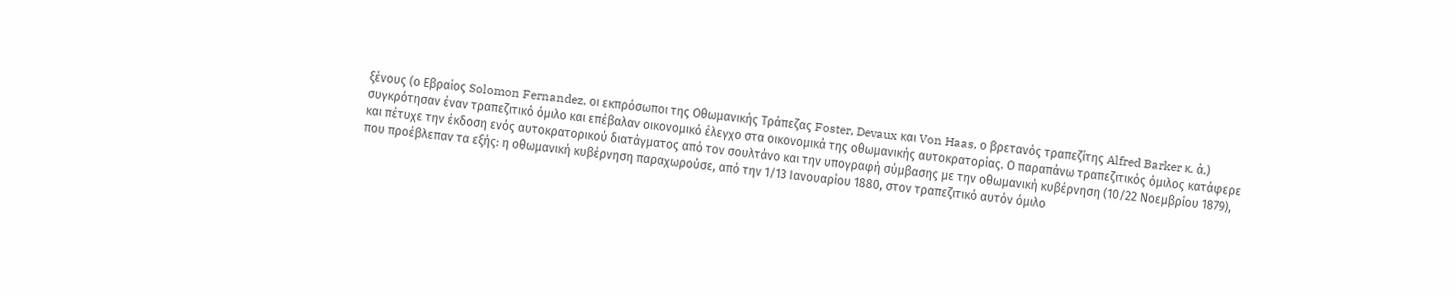ξένους (ο Εβραίος Solomon Fernandez, οι εκπρόσωποι της Oθωμανικής Tράπεζας Foster, Devaux και Von Haas, ο βρετανός τραπεζίτης Alfred Barker κ. ά.) συγκρότησαν έναν τραπεζιτικό όμιλο και επέβαλαν οικονομικό έλεγχο στα οικονομικά της οθωμανικής αυτοκρατορίας. Ο παραπάνω τραπεζιτικός όμιλος κατάφερε και πέτυχε την έκδοση ενός αυτοκρατορικού διατάγματος από τον σουλτάνο και την υπογραφή σύμβασης με την οθωμανική κυβέρνηση (10/22 Νοεμβρίου 1879), που προέβλεπαν τα εξής: η οθωμανική κυβέρνηση παραχωρούσε, από την 1/13 Ιανουαρίου 1880, στον τραπεζιτικό αυτόν όμιλο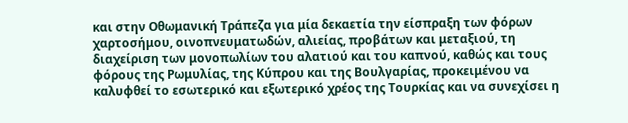και στην Οθωμανική Τράπεζα για μία δεκαετία την είσπραξη των φόρων χαρτοσήμου, οινοπνευματωδών, αλιείας, προβάτων και μεταξιού, τη διαχείριση των μονοπωλίων του αλατιού και του καπνού, καθώς και τους φόρους της Ρωμυλίας, της Κύπρου και της Βουλγαρίας, προκειμένου να καλυφθεί το εσωτερικό και εξωτερικό χρέος της Τουρκίας και να συνεχίσει η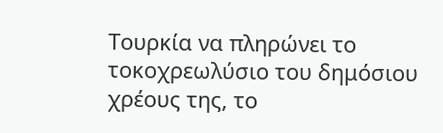Τουρκία να πληρώνει το τοκοχρεωλύσιο του δημόσιου χρέους της, το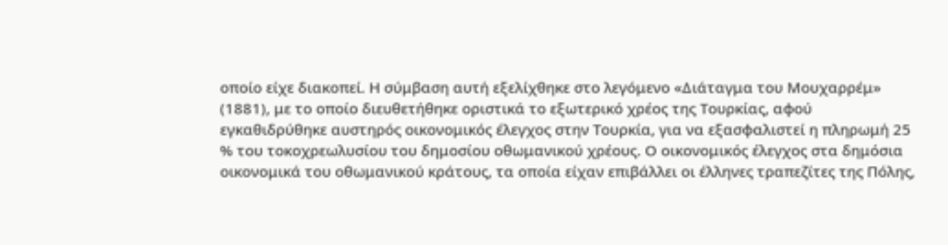οποίο είχε διακοπεί. Η σύμβαση αυτή εξελίχθηκε στο λεγόμενο «∆ιάταγμα του Μουχαρρέμ» (1881), με το οποίο διευθετήθηκε οριστικά το εξωτερικό χρέος της Τουρκίας, αφού εγκαθιδρύθηκε αυστηρός οικονομικός έλεγχος στην Τουρκία, για να εξασφαλιστεί η πληρωμή 25 % του τοκοχρεωλυσίου του δημοσίου οθωμανικού χρέους. Ο οικονομικός έλεγχος στα δημόσια οικονομικά του οθωμανικού κράτους, τα οποία είχαν επιβάλλει οι έλληνες τραπεζίτες της Πόλης,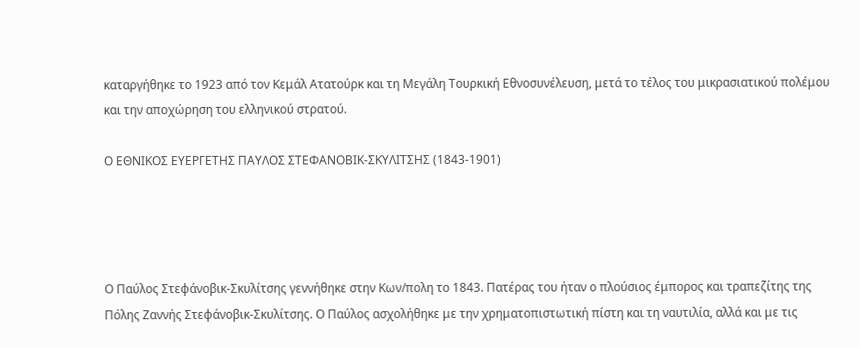καταργήθηκε το 1923 από τον Κεμάλ Ατατούρκ και τη Μεγάλη Τουρκική Εθνοσυνέλευση, μετά το τέλος του μικρασιατικού πολέμου και την αποχώρηση του ελληνικού στρατού.

Ο ΕΘΝΙΚΟΣ ΕΥΕΡΓΕΤΗΣ ΠΑΥΛΟΣ ΣΤΕΦΑΝΟΒΙΚ-ΣΚΥΛΙΤΣΗΣ (1843-1901)




Ο Παύλος Στεφάνοβικ-Σκυλίτσης γεννήθηκε στην Κων/πολη το 1843. Πατέρας του ήταν ο πλούσιος έμπορος και τραπεζίτης της Πόλης Ζαννής Στεφάνοβικ-Σκυλίτσης. Ο Παύλος ασχολήθηκε με την χρηματοπιστωτική πίστη και τη ναυτιλία, αλλά και με τις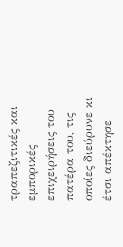τραπεζιτικές και εμπορικές επιχειρήσεις του πατέρα του, τις οποίες διεύρυνε κι έτσι απέκτησε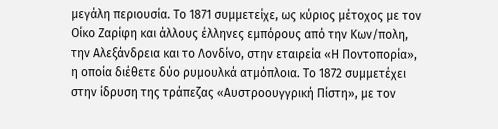μεγάλη περιουσία. Το 1871 συμμετείχε, ως κύριος μέτοχος με τον Οίκο Ζαρίφη και άλλους έλληνες εμπόρους από την Κων/πολη, την Αλεξάνδρεια και το Λονδίνο, στην εταιρεία «Η Ποντοπορία», η οποία διέθετε δύο ρυμουλκά ατμόπλοια. Το 1872 συμμετέχει στην ίδρυση της τράπεζας «Αυστροουγγρική Πίστη», με τον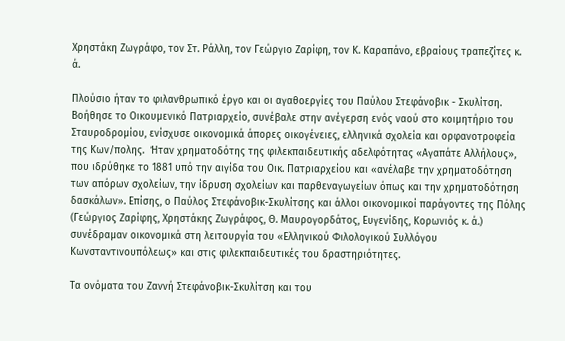Χρηστάκη Ζωγράφο, τον Στ. Ράλλη, τον Γεώργιο Ζαρίφη, τον Κ. Καραπάνο, εβραίους τραπεζίτες κ. ά.

Πλούσιο ήταν το φιλανθρωπικό έργο και οι αγαθοεργίες του Παύλου Στεφάνοβικ - Σκυλίτση. Βοήθησε το Οικουμενικό Πατριαρχείο, συνέβαλε στην ανέγερση ενός ναού στο κοιμητήριο του Σταυροδρομίου, ενίσχυσε οικονομικά άπορες οικογένειες, ελληνικά σχολεία και ορφανοτροφεία της Κων/πολης.  Ήταν χρηματοδότης της φιλεκπαιδευτικής αδελφότητας «Αγαπάτε Αλλήλους», που ιδρύθηκε το 1881 υπό την αιγίδα του Οικ. Πατριαρχείου και «ανέλαβε την χρηματοδότηση των απόρων σχολείων, την ίδρυση σχολείων και παρθεναγωγείων όπως και την χρηματοδότηση δασκάλων». Επίσης, ο Παύλος Στεφάνοβικ-Σκυλίτσης και άλλοι οικονομικοί παράγοντες της Πόλης (Γεώργιος Ζαρίφης, Χρηστάκης Ζωγράφος, Θ. Μαυρογορδάτος, Ευγενίδης, Κορωνιός κ. ά.) συνέδραμαν οικονομικά στη λειτουργία του «Ελληνικού Φιλολογικού Συλλόγου Κωνσταντινουπόλεως» και στις φιλεκπαιδευτικές του δραστηριότητες.

Τα ονόματα του Ζαννή Στεφάνοβικ-Σκυλίτση και του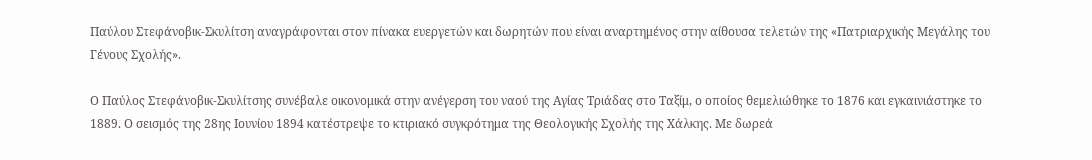Παύλου Στεφάνοβικ-Σκυλίτση αναγράφονται στον πίνακα ευεργετών και δωρητών που είναι αναρτημένος στην αίθουσα τελετών της «Πατριαρχικής Μεγάλης του Γένους Σχολής».

Ο Παύλος Στεφάνοβικ-Σκυλίτσης συνέβαλε οικονομικά στην ανέγερση του ναού της Αγίας Τριάδας στο Ταξίμ, ο οποίος θεμελιώθηκε το 1876 και εγκαινιάστηκε το 1889. Ο σεισμός της 28ης Ιουνίου 1894 κατέστρεψε το κτιριακό συγκρότημα της Θεολογικής Σχολής της Χάλκης. Με δωρεά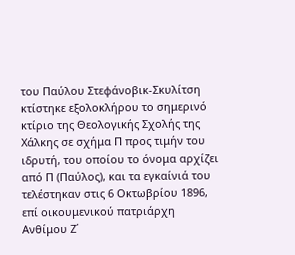του Παύλου Στεφάνοβικ-Σκυλίτση κτίστηκε εξολοκλήρου το σημερινό κτίριο της Θεολογικής Σχολής της Χάλκης σε σχήμα Π προς τιμήν του ιδρυτή, του οποίου το όνομα αρχίζει από Π (Παύλος), και τα εγκαίνιά του τελέστηκαν στις 6 Οκτωβρίου 1896, επί οικουμενικού πατριάρχη Ανθίμου Ζ΄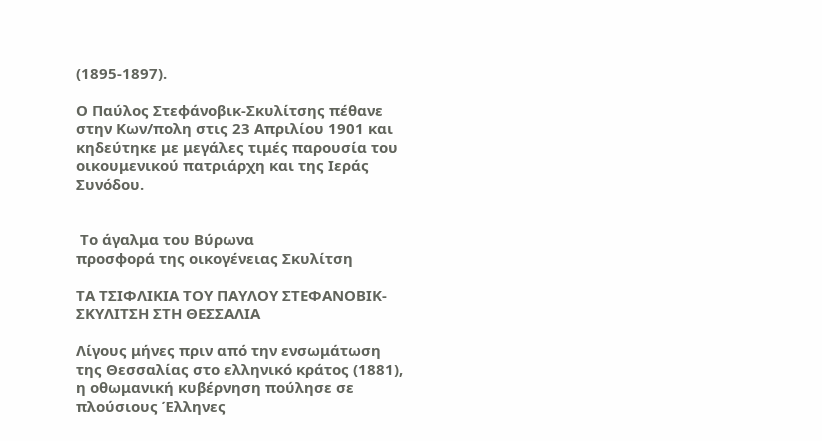(1895-1897).

Ο Παύλος Στεφάνοβικ-Σκυλίτσης πέθανε στην Κων/πολη στις 23 Απριλίου 1901 και κηδεύτηκε με μεγάλες τιμές παρουσία του οικουμενικού πατριάρχη και της Ιεράς Συνόδου.


 Το άγαλμα του Βύρωνα
προσφορά της οικογένειας Σκυλίτση

ΤΑ ΤΣΙΦΛΙΚΙΑ ΤΟΥ ΠΑΥΛΟΥ ΣΤΕΦΑΝΟΒΙΚ-ΣΚΥΛΙΤΣΗ ΣΤΗ ΘΕΣΣΑΛΙΑ

Λίγους μήνες πριν από την ενσωμάτωση της Θεσσαλίας στο ελληνικό κράτος (1881), η οθωμανική κυβέρνηση πούλησε σε πλούσιους Έλληνες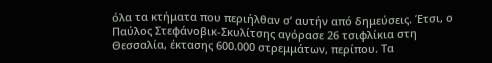όλα τα κτήματα που περιήλθαν σ’ αυτήν από δημεύσεις. Έτσι, ο Παύλος Στεφάνοβικ-Σκυλίτσης αγόρασε 26 τσιφλίκια στη Θεσσαλία, έκτασης 600.000 στρεμμάτων, περίπου. Τα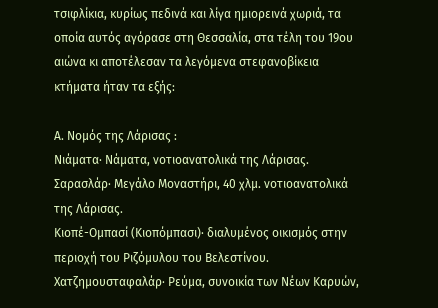τσιφλίκια, κυρίως πεδινά και λίγα ημιορεινά χωριά, τα οποία αυτός αγόρασε στη Θεσσαλία, στα τέλη του 19ου αιώνα κι αποτέλεσαν τα λεγόμενα στεφανοβίκεια κτήματα ήταν τα εξής:

Α. Νομός της Λάρισας :
Νιάματα· Νάματα, νοτιοανατολικά της Λάρισας.
Σαρασλάρ· Μεγάλο Μοναστήρι, 40 χλμ. νοτιοανατολικά της Λάρισας.
Κιοπέ-Ομπασί (Κιοπόμπασι)· διαλυμένος οικισμός στην περιοχή του Ριζόμυλου του Βελεστίνου.
Χατζημουσταφαλάρ· Ρεύμα, συνοικία των Νέων Καρυών,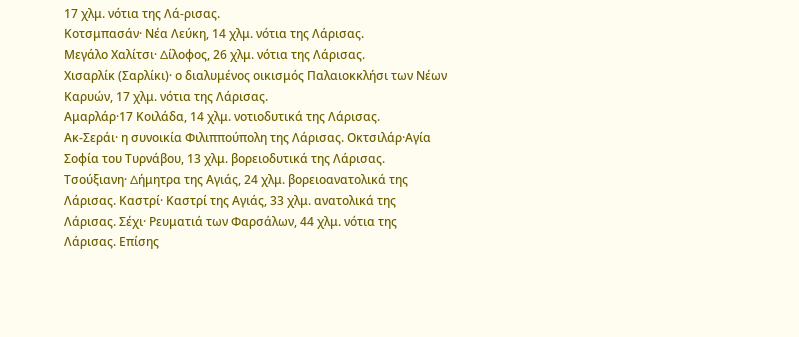17 χλμ. νότια της Λά-ρισας.
Κοτσμπασάν· Νέα Λεύκη, 14 χλμ. νότια της Λάρισας.
Μεγάλο Χαλίτσι· ∆ίλοφος, 26 χλμ. νότια της Λάρισας.
Χισαρλίκ (Σαρλίκι)· ο διαλυμένος οικισμός Παλαιοκκλήσι των Νέων Καρυών, 17 χλμ. νότια της Λάρισας.
Αμαρλάρ·17 Κοιλάδα, 14 χλμ. νοτιοδυτικά της Λάρισας.
Ακ-Σεράι· η συνοικία Φιλιππούπολη της Λάρισας. Οκτσιλάρ·Αγία Σοφία του Τυρνάβου, 13 χλμ. βορειοδυτικά της Λάρισας. Τσούξιανη· ∆ήμητρα της Αγιάς, 24 χλμ. βορειοανατολικά της Λάρισας. Καστρί· Καστρί της Αγιάς, 33 χλμ. ανατολικά της Λάρισας. Σέχι· Ρευματιά των Φαρσάλων, 44 χλμ. νότια της Λάρισας. Επίσης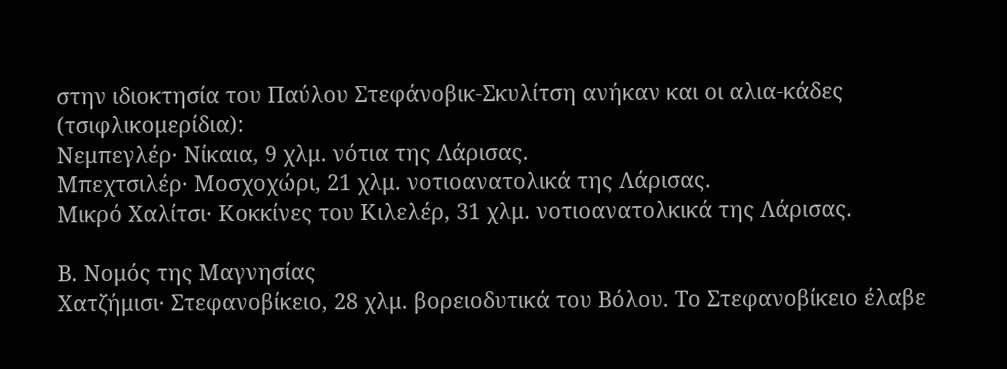στην ιδιοκτησία του Παύλου Στεφάνοβικ-Σκυλίτση ανήκαν και οι αλια-κάδες (τσιφλικομερίδια):
Νεμπεγλέρ· Νίκαια, 9 χλμ. νότια της Λάρισας.
Μπεχτσιλέρ· Μοσχοχώρι, 21 χλμ. νoτιοανατολικά της Λάρισας.
Μικρό Χαλίτσι· Κοκκίνες του Κιλελέρ, 31 χλμ. νοτιοανατολκικά της Λάρισας.

Β. Νομός της Μαγνησίας
Χατζήμισι· Στεφανοβίκειο, 28 χλμ. βορειοδυτικά του Βόλου. Το Στεφανοβίκειο έλαβε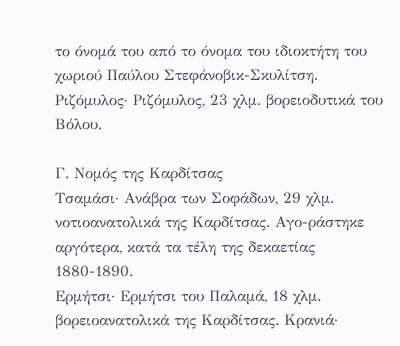το όνομά του από το όνομα του ιδιοκτήτη του χωριού Παύλου Στεφάνοβικ-Σκυλίτση.
Ριζόμυλος· Ριζόμυλος, 23 χλμ. βορειοδυτικά του Βόλου.

Γ. Νομός της Καρδίτσας
Τσαμάσι· Ανάβρα των Σοφάδων, 29 χλμ. νοτιοανατολικά της Καρδίτσας. Αγο-ράστηκε αργότερα, κατά τα τέλη της δεκαετίας 1880-1890.
Ερμήτσι· Ερμήτσι του Παλαμά, 18 χλμ. βορειοανατολικά της Καρδίτσας. Κρανιά·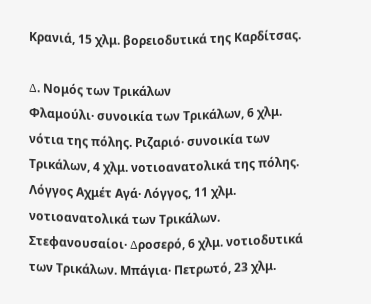Κρανιά, 15 χλμ. βορειοδυτικά της Καρδίτσας.

∆. Νομός των Τρικάλων
Φλαμούλι· συνοικία των Τρικάλων, 6 χλμ. νότια της πόλης. Ριζαριό· συνοικία των Τρικάλων, 4 χλμ. νοτιοανατολικά της πόλης. Λόγγος Αχμέτ Αγά· Λόγγος, 11 χλμ. νοτιοανατολικά των Τρικάλων. Στεφανουσαίοι· ∆ροσερό, 6 χλμ. νοτιοδυτικά των Τρικάλων. Μπάγια· Πετρωτό, 23 χλμ.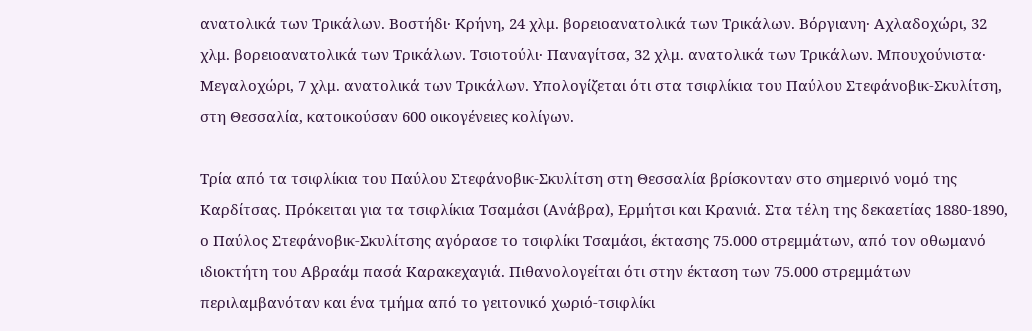ανατολικά των Τρικάλων. Βοστήδι· Κρήνη, 24 χλμ. βορειοανατολικά των Τρικάλων. Βόργιανη· Αχλαδοχώρι, 32 χλμ. βορειοανατολικά των Τρικάλων. Τσιοτούλι· Παναγίτσα, 32 χλμ. ανατολικά των Τρικάλων. Μπουχούνιστα· Μεγαλοχώρι, 7 χλμ. ανατολικά των Τρικάλων. Υπολογίζεται ότι στα τσιφλίκια του Παύλου Στεφάνοβικ-Σκυλίτση, στη Θεσσαλία, κατοικούσαν 600 οικογένειες κολίγων.

Τρία από τα τσιφλίκια του Παύλου Στεφάνοβικ-Σκυλίτση στη Θεσσαλία βρίσκονταν στο σημερινό νομό της Καρδίτσας. Πρόκειται για τα τσιφλίκια Τσαμάσι (Ανάβρα), Ερμήτσι και Κρανιά. Στα τέλη της δεκαετίας 1880-1890, ο Παύλος Στεφάνοβικ-Σκυλίτσης αγόρασε το τσιφλίκι Τσαμάσι, έκτασης 75.000 στρεμμάτων, από τον οθωμανό ιδιοκτήτη του Αβραάμ πασά Καρακεχαγιά. Πιθανολογείται ότι στην έκταση των 75.000 στρεμμάτων περιλαμβανόταν και ένα τμήμα από το γειτονικό χωριό-τσιφλίκι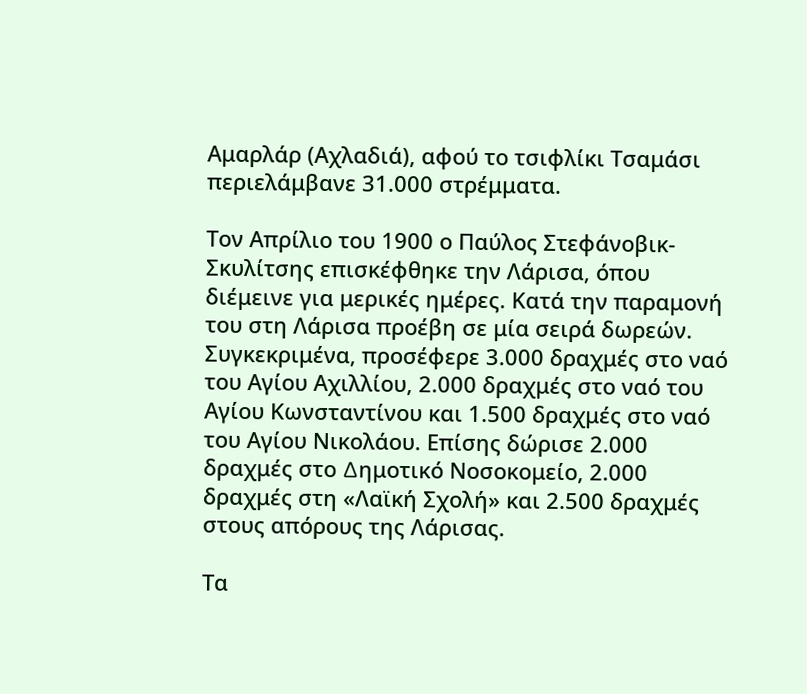Αμαρλάρ (Αχλαδιά), αφού το τσιφλίκι Τσαμάσι περιελάμβανε 31.000 στρέμματα.

Τον Απρίλιο του 1900 ο Παύλος Στεφάνοβικ-Σκυλίτσης επισκέφθηκε την Λάρισα, όπου διέμεινε για μερικές ημέρες. Κατά την παραμονή του στη Λάρισα προέβη σε μία σειρά δωρεών. Συγκεκριμένα, προσέφερε 3.000 δραχμές στο ναό του Αγίου Αχιλλίου, 2.000 δραχμές στο ναό του Αγίου Κωνσταντίνου και 1.500 δραχμές στο ναό του Αγίου Νικολάου. Επίσης δώρισε 2.000 δραχμές στο ∆ημοτικό Νοσοκομείο, 2.000 δραχμές στη «Λαϊκή Σχολή» και 2.500 δραχμές στους απόρους της Λάρισας.

Τα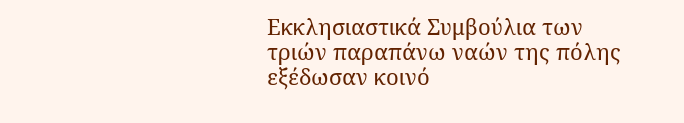Εκκλησιαστικά Συμβούλια των τριών παραπάνω ναών της πόλης εξέδωσαν κοινό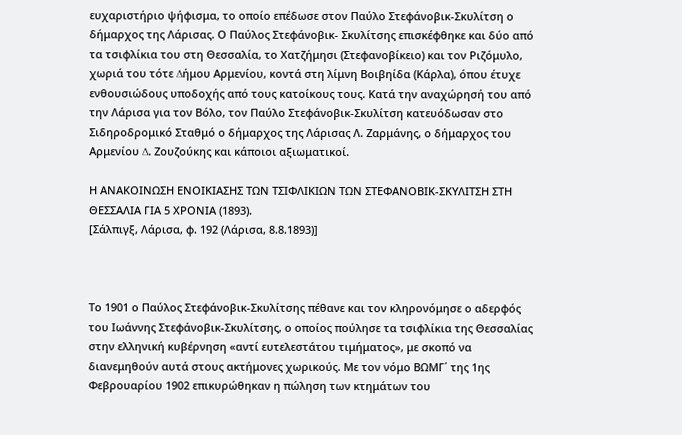ευχαριστήριο ψήφισμα, το οποίο επέδωσε στον Παύλο Στεφάνοβικ-Σκυλίτση ο δήμαρχος της Λάρισας. Ο Παύλος Στεφάνοβικ- Σκυλίτσης επισκέφθηκε και δύο από τα τσιφλίκια του στη Θεσσαλία, το Χατζήμησι (Στεφανοβίκειο) και τον Ριζόμυλο, χωριά του τότε ∆ήμου Αρμενίου, κοντά στη λίμνη Βοιβηίδα (Κάρλα), όπου έτυχε ενθουσιώδους υποδοχής από τους κατοίκους τους. Κατά την αναχώρησή του από την Λάρισα για τον Βόλο, τον Παύλο Στεφάνοβικ-Σκυλίτση κατευόδωσαν στο Σιδηροδρομικό Σταθμό ο δήμαρχος της Λάρισας Λ. Ζαρμάνης, ο δήμαρχος του Αρμενίου ∆. Ζουζούκης και κάποιοι αξιωματικοί.

Η ΑΝΑΚΟΙΝΩΣΗ ΕΝΟΙΚΙΑΣΗΣ ΤΩΝ ΤΣΙΦΛΙΚΙΩΝ ΤΩΝ ΣΤΕΦΑΝΟΒΙΚ-ΣΚΥΛΙΤΣΗ ΣΤΗ ΘΕΣΣΑΛΙΑ ΓΙΑ 5 ΧΡΟΝΙΑ (1893).
[Σάλπιγξ, Λάρισα, φ. 192 (Λάρισα, 8.8.1893)]



Το 1901 ο Παύλος Στεφάνοβικ-Σκυλίτσης πέθανε και τον κληρονόμησε ο αδερφός του Ιωάννης Στεφάνοβικ-Σκυλίτσης, ο οποίος πούλησε τα τσιφλίκια της Θεσσαλίας στην ελληνική κυβέρνηση «αντί ευτελεστάτου τιμήματος», με σκοπό να διανεμηθούν αυτά στους ακτήμονες χωρικούς. Με τον νόμο ΒΩΜΓ΄ της 1ης Φεβρουαρίου 1902 επικυρώθηκαν η πώληση των κτημάτων του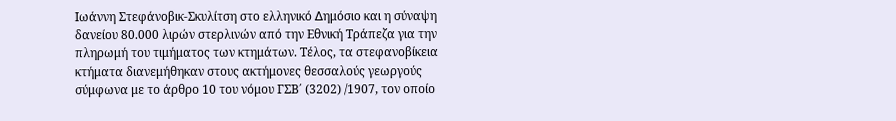Ιωάννη Στεφάνοβικ-Σκυλίτση στο ελληνικό ∆ημόσιο και η σύναψη δανείου 80.000 λιρών στερλινών από την Εθνική Τράπεζα για την πληρωμή του τιμήματος των κτημάτων. Τέλος, τα στεφανοβίκεια κτήματα διανεμήθηκαν στους ακτήμονες θεσσαλούς γεωργούς σύμφωνα με το άρθρο 10 του νόμου ΓΣΒ΄ (3202) /1907, τον οποίο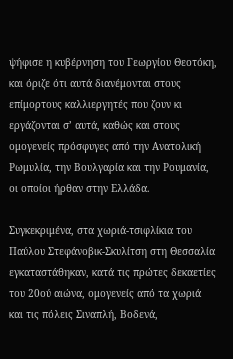ψήφισε η κυβέρνηση του Γεωργίου Θεοτόκη, και όριζε ότι αυτά διανέμονται στους επίμορτους καλλιεργητές που ζουν κι εργάζονται σ’ αυτά, καθώς και στους ομογενείς πρόσφυγες από την Ανατολική Ρωμυλία, την Βουλγαρία και την Ρουμανία, οι οποίοι ήρθαν στην Ελλάδα.

Συγκεκριμένα, στα χωριά-τσιφλίκια του Παύλου Στεφάνοβικ-Σκυλίτση στη Θεσσαλία εγκαταστάθηκαν, κατά τις πρώτες δεκαετίες του 20ού αιώνα, ομογενείς από τα χωριά και τις πόλεις Σιναπλή, Βοδενά,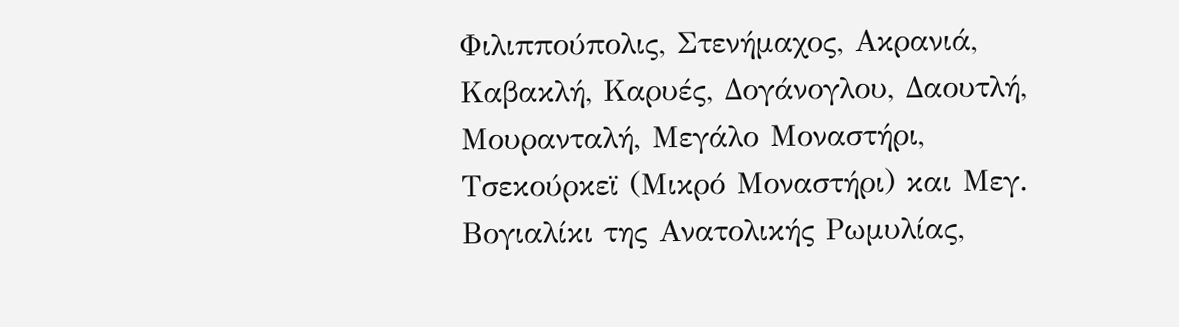Φιλιππούπολις, Στενήμαχος, Ακρανιά, Καβακλή, Καρυές, ∆ογάνογλου, ∆αουτλή, Μουρανταλή, Μεγάλο Μοναστήρι, Τσεκούρκεϊ (Μικρό Μοναστήρι) και Μεγ. Βογιαλίκι της Ανατολικής Ρωμυλίας,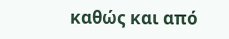καθώς και από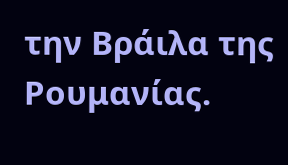την Βράιλα της Ρουμανίας.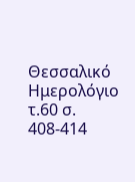Θεσσαλικό Ημερολόγιο τ.60 σ. 408-414